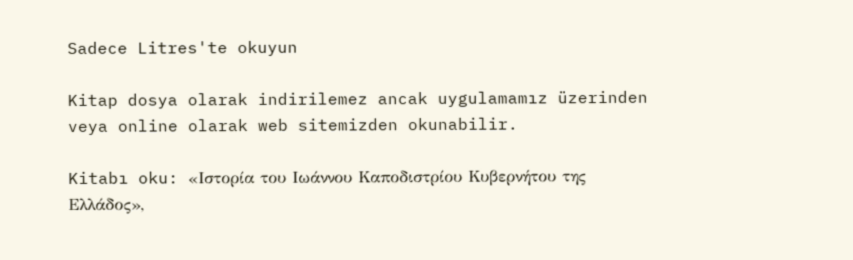Sadece Litres'te okuyun

Kitap dosya olarak indirilemez ancak uygulamamız üzerinden veya online olarak web sitemizden okunabilir.

Kitabı oku: «Ιστορία του Ιωάννου Καποδιστρίου Κυβερνήτου της Ελλάδος»,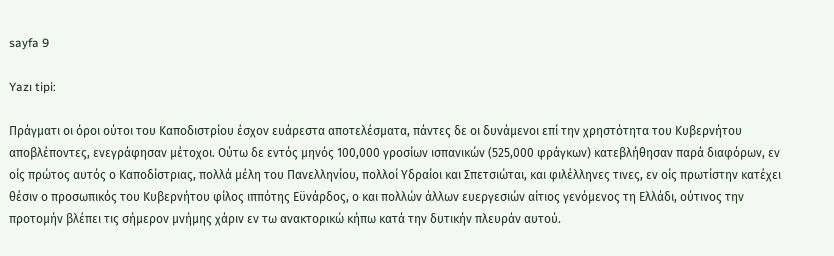sayfa 9

Yazı tipi:

Πράγματι οι όροι ούτοι του Καποδιστρίου έσχον ευάρεστα αποτελέσματα, πάντες δε οι δυνάμενοι επί την χρηστότητα του Κυβερνήτου αποβλέποντες, ενεγράφησαν μέτοχοι. Ούτω δε εντός μηνός 100,000 γροσίων ισπανικών (525,000 φράγκων) κατεβλήθησαν παρά διαφόρων, εν οίς πρώτος αυτός ο Καποδίστριας, πολλά μέλη του Πανελληνίου, πολλοί Υδραίοι και Σπετσιώται, και φιλέλληνες τινες, εν οίς πρωτίστην κατέχει θέσιν ο προσωπικός του Κυβερνήτου φίλος ιππότης Εϋνάρδος, ο και πολλών άλλων ευεργεσιών αίτιος γενόμενος τη Ελλάδι, ούτινος την προτομήν βλέπει τις σήμερον μνήμης χάριν εν τω ανακτορικώ κήπω κατά την δυτικήν πλευράν αυτού.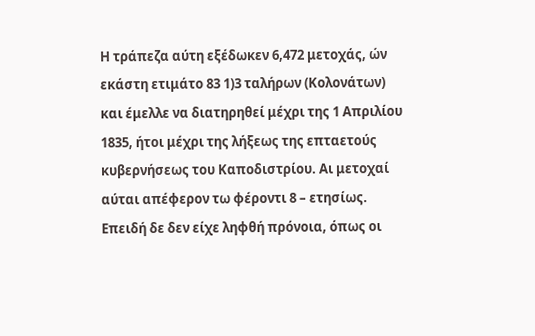Η τράπεζα αύτη εξέδωκεν 6,472 μετοχάς, ών εκάστη ετιμάτο 83 1)3 ταλήρων (Κολονάτων) και έμελλε να διατηρηθεί μέχρι της 1 Απριλίου 1835, ήτοι μέχρι της λήξεως της επταετούς κυβερνήσεως του Καποδιστρίου. Αι μετοχαί αύται απέφερον τω φέροντι 8 – ετησίως. Επειδή δε δεν είχε ληφθή πρόνοια, όπως οι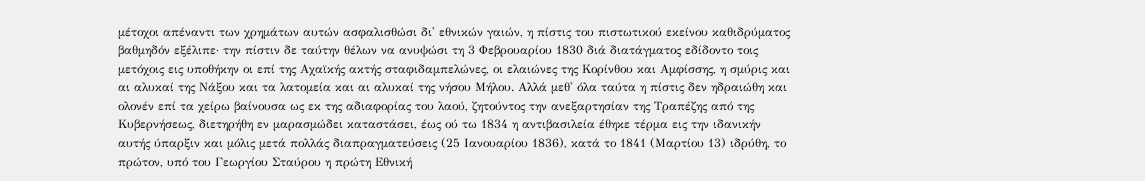μέτοχοι απέναντι των χρημάτων αυτών ασφαλισθώσι δι' εθνικών γαιών, η πίστις του πιστωτικού εκείνου καθιδρύματος βαθμηδόν εξέλιπε· την πίστιν δε ταύτην θέλων να ανυψώσι τη 3 Φεβρουαρίου 1830 διά διατάγματος εδίδοντο τοις μετόχοις εις υποθήκην οι επί της Αχαϊκής ακτής σταφιδαμπελώνες, οι ελαιώνες της Κορίνθου και Αμφίσσης, η σμύρις και αι αλυκαί της Νάξου και τα λατομεία και αι αλυκαί της νήσου Μήλου. Αλλά μεθ' όλα ταύτα η πίστις δεν ηδραιώθη και ολονέν επί τα χείρω βαίνουσα ως εκ της αδιαφορίας του λαού, ζητούντος την ανεξαρτησίαν της Τραπέζης από της Κυβερνήσεως, διετηρήθη εν μαρασμώδει καταστάσει, έως ού τω 1834 η αντιβασιλεία έθηκε τέρμα εις την ιδανικήν αυτής ύπαρξιν και μόλις μετά πολλάς διαπραγματεύσεις (25 Ιανουαρίου 1836), κατά το 1841 (Μαρτίου 13) ιδρύθη, το πρώτον, υπό του Γεωργίου Σταύρου η πρώτη Εθνική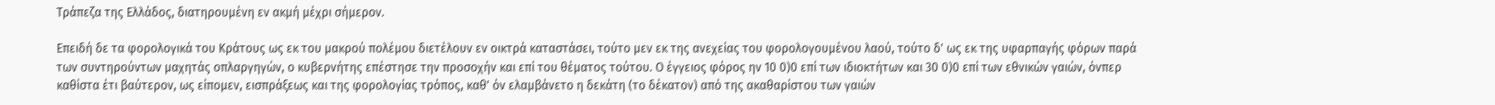Τράπεζα της Ελλάδος, διατηρουμένη εν ακμή μέχρι σήμερον.

Επειδή δε τα φορολογικά του Κράτους ως εκ του μακρού πολέμου διετέλουν εν οικτρά καταστάσει, τούτο μεν εκ της ανεχείας του φορολογουμένου λαού, τούτο δ' ως εκ της υφαρπαγής φόρων παρά των συντηρούντων μαχητάς οπλαργηγών, ο κυβερνήτης επέστησε την προσοχήν και επί του θέματος τούτου. Ο έγγειος φόρος ην 10 0)0 επί των ιδιοκτήτων και 30 0)0 επί των εθνικών γαιών, όνπερ καθίστα έτι βαύτερον, ως είπομεν, εισπράξεως και της φορολογίας τρόπος, καθ' όν ελαμβάνετο η δεκάτη (το δέκατον) από της ακαθαρίστου των γαιών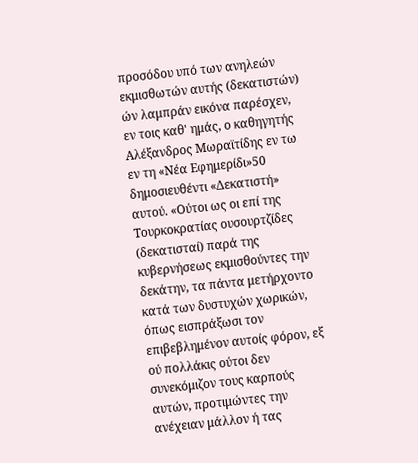προσόδου υπό των ανηλεών εκμισθωτών αυτής (δεκατιστών) ών λαμπράν εικόνα παρέσχεν, εν τοις καθ' ημάς, ο καθηγητής Αλέξανδρος Μωραϊτίδης εν τω εν τη «Νέα Εφημερίδι»50 δημοσιευθέντι «Δεκατιστή» αυτού. «Ούτοι ως οι επί της Τουρκοκρατίας ουσουρτζίδες (δεκατισταί) παρά της κυβερνήσεως εκμισθούντες την δεκάτην, τα πάντα μετήρχοντο κατά των δυστυχών χωρικών, όπως εισπράξωσι τον επιβεβλημένον αυτοίς φόρον, εξ ού πολλάκις ούτοι δεν συνεκόμιζον τους καρπούς αυτών, προτιμώντες την ανέχειαν μάλλον ή τας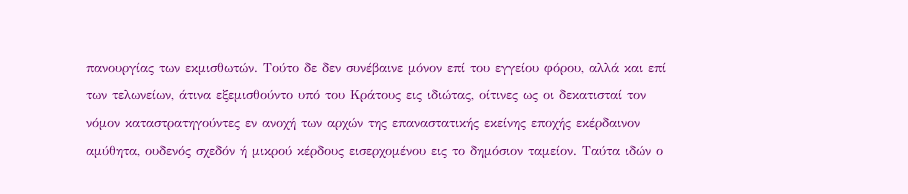πανουργίας των εκμισθωτών. Τούτο δε δεν συνέβαινε μόνον επί του εγγείου φόρου, αλλά και επί των τελωνείων, άτινα εξεμισθούντο υπό του Κράτους εις ιδιώτας, οίτινες ως οι δεκατισταί τον νόμον καταστρατηγούντες εν ανοχή των αρχών της επαναστατικής εκείνης εποχής εκέρδαινον αμύθητα, ουδενός σχεδόν ή μικρού κέρδους εισερχομένου εις το δημόσιον ταμείον. Ταύτα ιδών ο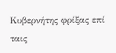Κυβερνήτης φρίξας επί ταις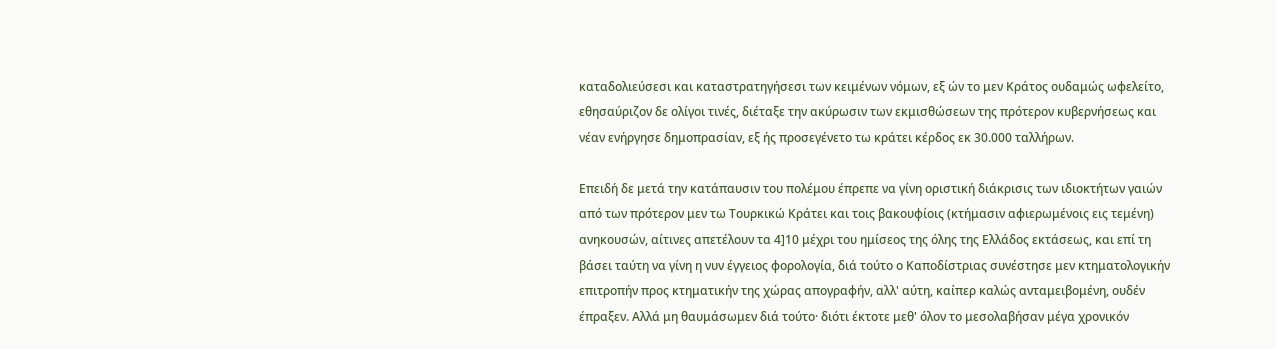καταδολιεύσεσι και καταστρατηγήσεσι των κειμένων νόμων, εξ ών το μεν Κράτος ουδαμώς ωφελείτο, εθησαύριζον δε ολίγοι τινές, διέταξε την ακύρωσιν των εκμισθώσεων της πρότερον κυβερνήσεως και νέαν ενήργησε δημοπρασίαν, εξ ής προσεγένετο τω κράτει κέρδος εκ 30.000 ταλλήρων.

Επειδή δε μετά την κατάπαυσιν του πολέμου έπρεπε να γίνη οριστική διάκρισις των ιδιοκτήτων γαιών από των πρότερον μεν τω Τουρκικώ Κράτει και τοις βακουφίοις (κτήμασιν αφιερωμένοις εις τεμένη) ανηκουσών, αίτινες απετέλουν τα 4]10 μέχρι του ημίσεος της όλης της Ελλάδος εκτάσεως, και επί τη βάσει ταύτη να γίνη η νυν έγγειος φορολογία, διά τούτο ο Καποδίστριας συνέστησε μεν κτηματολογικήν επιτροπήν προς κτηματικήν της χώρας απογραφήν, αλλ' αύτη, καίπερ καλώς ανταμειβομένη, ουδέν έπραξεν. Αλλά μη θαυμάσωμεν διά τούτο· διότι έκτοτε μεθ' όλον το μεσολαβήσαν μέγα χρονικόν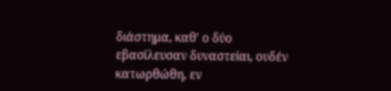διάστημα, καθ' ο δύο εβασίλευσαν δυναστείαι, ουδέν κατωρθώθη, εν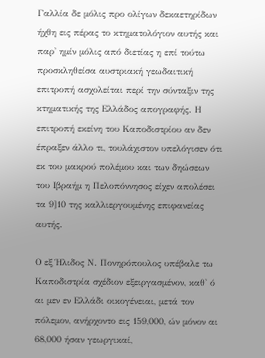Γαλλία δε μόλις προ ολίγων δεκαετηρίδων ήχθη εις πέρας το κτηματολόγιον αυτής και παρ' ημίν μόλις από διετίας η επί τούτω προσκληθείσα αυστριακή γεωδαιτική επιτροπή ασχολείται περί την σύνταξιν της κτηματικής της Ελλάδος απογραφής. Η επιτροπή εκείνη του Καποδιστρίου αν δεν έπραξεν άλλο τι, τουλάχιστον υπελόγισεν ότι εκ του μακρού πολέμου και των δηώσεων του Ιβραήμ η Πελοπόννησος είχεν απολέσει τα 9]10 της καλλιεργουμένης επιφανείας αυτής.

Ο εξ Ήλιδος Ν. Πονηρόπουλος υπέβαλε τω Καποδιστρία σχέδιον εξειργασμένον, καθ' ό αι μεν εν Ελλάδι οικογένειαι, μετά τον πόλεμον, ανήρχοντο εις 159,000, ών μόνον αι 68,000 ήσαν γεωργικαί,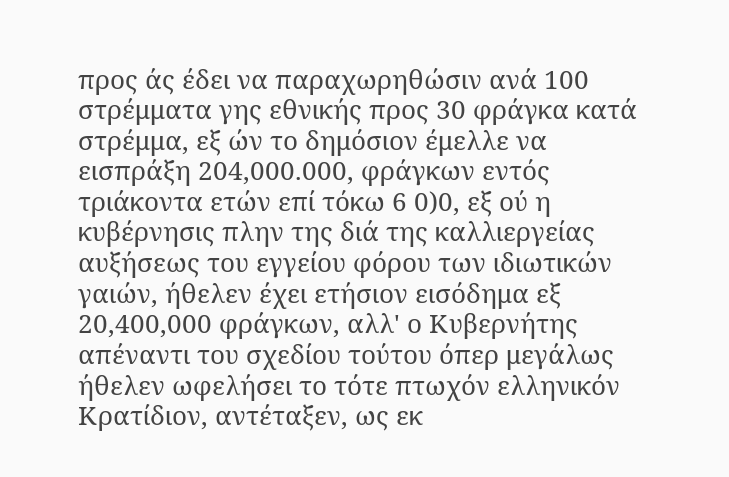προς άς έδει να παραχωρηθώσιν ανά 100 στρέμματα γης εθνικής προς 30 φράγκα κατά στρέμμα, εξ ών το δημόσιον έμελλε να εισπράξη 204,000.000, φράγκων εντός τριάκοντα ετών επί τόκω 6 0)0, εξ ού η κυβέρνησις πλην της διά της καλλιεργείας αυξήσεως του εγγείου φόρου των ιδιωτικών γαιών, ήθελεν έχει ετήσιον εισόδημα εξ 20,400,000 φράγκων, αλλ' ο Κυβερνήτης απέναντι του σχεδίου τούτου όπερ μεγάλως ήθελεν ωφελήσει το τότε πτωχόν ελληνικόν Κρατίδιον, αντέταξεν, ως εκ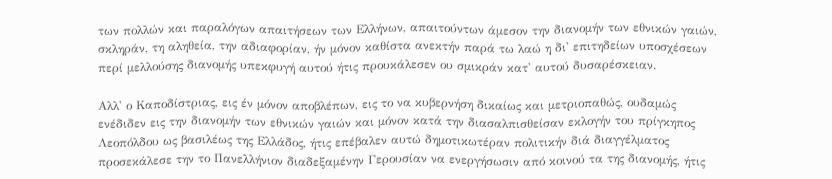των πολλών και παραλόγων απαιτήσεων των Ελλήνων, απαιτούντων άμεσον την διανομήν των εθνικών γαιών, σκληράν, τη αληθεία, την αδιαφορίαν, ήν μόνον καθίστα ανεκτήν παρά τω λαώ η δι' επιτηδείων υποσχέσεων περί μελλούσης διανομής υπεκφυγή αυτού ήτις προυκάλεσεν ου σμικράν κατ' αυτού δυσαρέσκειαν.

Αλλ' ο Καποδίστριας, εις έν μόνον αποβλέπων, εις το να κυβερνήση δικαίως και μετριοπαθώς, ουδαμώς ενέδιδεν εις την διανομήν των εθνικών γαιών και μόνον κατά την διασαλπισθείσαν εκλογήν του πρίγκηπος Λεοπόλδου ως βασιλέως της Ελλάδος, ήτις επέβαλεν αυτώ δημοτικωτέραν πολιτικήν διά διαγγέλματος προσεκάλεσε την το Πανελλήνιον διαδεξαμένην Γερουσίαν να ενεργήσωσιν από κοινού τα της διανομής, ήτις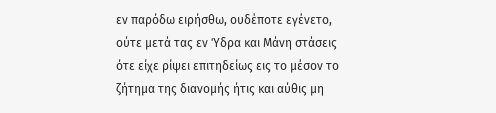εν παρόδω ειρήσθω, ουδέποτε εγένετο, ούτε μετά τας εν Ύδρα και Μάνη στάσεις ότε είχε ρίψει επιτηδείως εις το μέσον το ζήτημα της διανομής ήτις και αύθις μη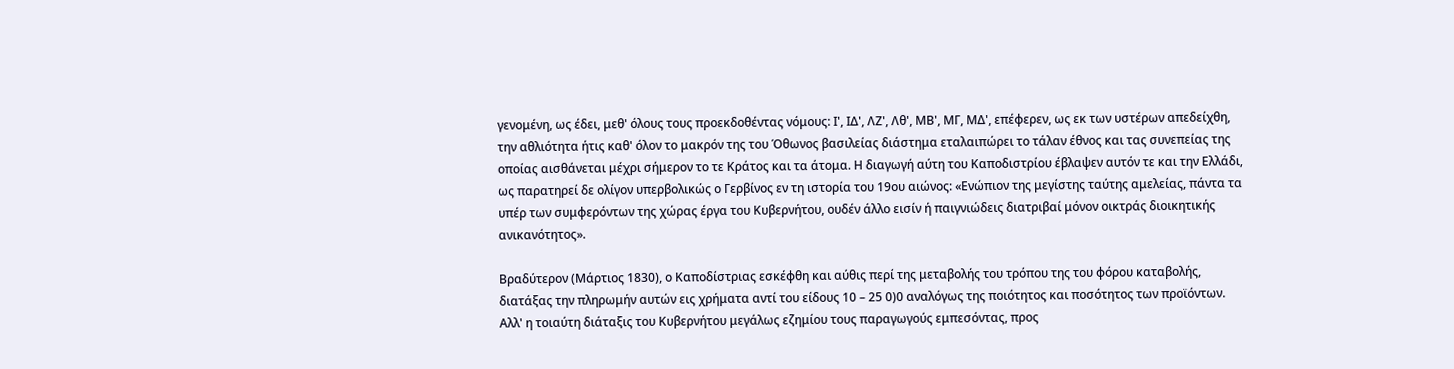γενομένη, ως έδει, μεθ' όλους τους προεκδοθέντας νόμους: Ι', ΙΔ', ΛΖ', Λθ', ΜΒ', ΜΓ, ΜΔ', επέφερεν, ως εκ των υστέρων απεδείχθη, την αθλιότητα ήτις καθ' όλον το μακρόν της του Όθωνος βασιλείας διάστημα εταλαιπώρει το τάλαν έθνος και τας συνεπείας της οποίας αισθάνεται μέχρι σήμερον το τε Κράτος και τα άτομα. Η διαγωγή αύτη του Καποδιστρίου έβλαψεν αυτόν τε και την Ελλάδι, ως παρατηρεί δε ολίγον υπερβολικώς ο Γερβίνος εν τη ιστορία του 19ου αιώνος: «Ενώπιον της μεγίστης ταύτης αμελείας, πάντα τα υπέρ των συμφερόντων της χώρας έργα του Κυβερνήτου, ουδέν άλλο εισίν ή παιγνιώδεις διατριβαί μόνον οικτράς διοικητικής ανικανότητος».

Βραδύτερον (Μάρτιος 1830), ο Καποδίστριας εσκέφθη και αύθις περί της μεταβολής του τρόπου της του φόρου καταβολής, διατάξας την πληρωμήν αυτών εις χρήματα αντί του είδους 10 – 25 0)0 αναλόγως της ποιότητος και ποσότητος των προϊόντων. Αλλ' η τοιαύτη διάταξις του Κυβερνήτου μεγάλως εζημίου τους παραγωγούς εμπεσόντας, προς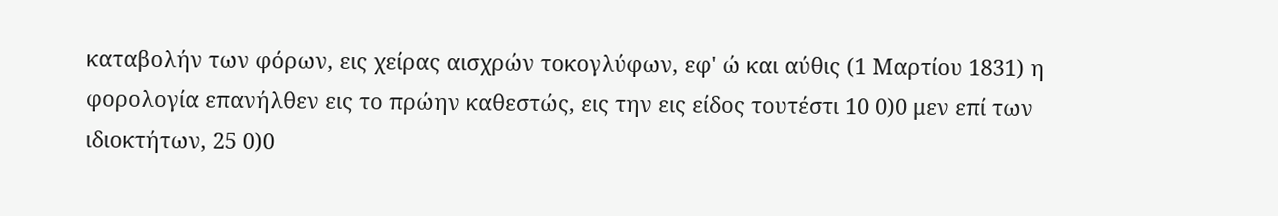καταβολήν των φόρων, εις χείρας αισχρών τοκογλύφων, εφ' ώ και αύθις (1 Μαρτίου 1831) η φορολογία επανήλθεν εις το πρώην καθεστώς, εις την εις είδος τουτέστι 10 0)0 μεν επί των ιδιοκτήτων, 25 0)0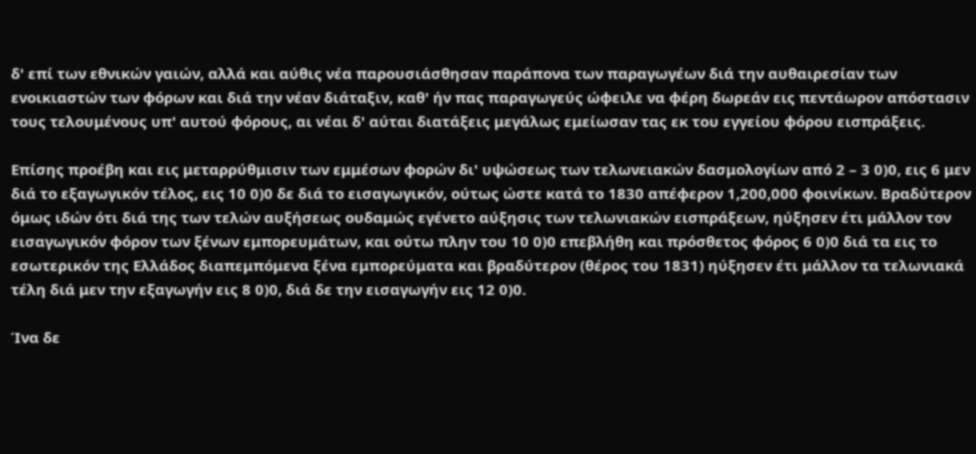δ' επί των εθνικών γαιών, αλλά και αύθις νέα παρουσιάσθησαν παράπονα των παραγωγέων διά την αυθαιρεσίαν των ενοικιαστών των φόρων και διά την νέαν διάταξιν, καθ' ήν πας παραγωγεύς ώφειλε να φέρη δωρεάν εις πεντάωρον απόστασιν τους τελουμένους υπ' αυτού φόρους, αι νέαι δ' αύται διατάξεις μεγάλως εμείωσαν τας εκ του εγγείου φόρου εισπράξεις.

Επίσης προέβη και εις μεταρρύθμισιν των εμμέσων φορών δι' υψώσεως των τελωνειακών δασμολογίων από 2 – 3 0)0, εις 6 μεν διά το εξαγωγικόν τέλος, εις 10 0)0 δε διά το εισαγωγικόν, ούτως ώστε κατά το 1830 απέφερον 1,200,000 φοινίκων. Βραδύτερον όμως ιδών ότι διά της των τελών αυξήσεως ουδαμώς εγένετο αύξησις των τελωνιακών εισπράξεων, ηύξησεν έτι μάλλον τον εισαγωγικόν φόρον των ξένων εμπορευμάτων, και ούτω πλην του 10 0)0 επεβλήθη και πρόσθετος φόρος 6 0)0 διά τα εις το εσωτερικόν της Ελλάδος διαπεμπόμενα ξένα εμπορεύματα και βραδύτερον (θέρος του 1831) ηύξησεν έτι μάλλον τα τελωνιακά τέλη διά μεν την εξαγωγήν εις 8 0)0, διά δε την εισαγωγήν εις 12 0)0.

Ίνα δε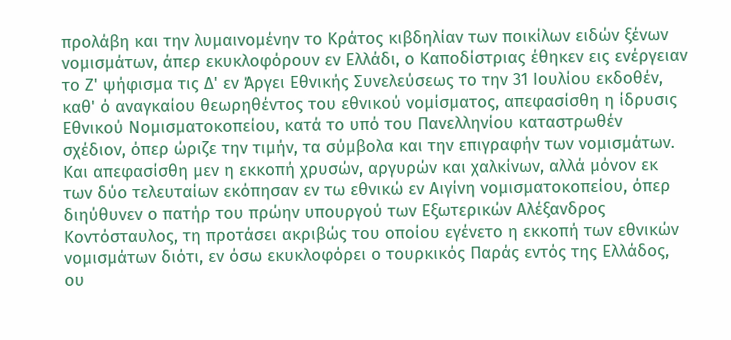προλάβη και την λυμαινομένην το Κράτος κιβδηλίαν των ποικίλων ειδών ξένων νομισμάτων, άπερ εκυκλοφόρουν εν Ελλάδι, ο Καποδίστριας έθηκεν εις ενέργειαν το Ζ' ψήφισμα τις Δ' εν Άργει Εθνικής Συνελεύσεως το την 31 Ιουλίου εκδοθέν, καθ' ό αναγκαίου θεωρηθέντος του εθνικού νομίσματος, απεφασίσθη η ίδρυσις Εθνικού Νομισματοκοπείου, κατά το υπό του Πανελληνίου καταστρωθέν σχέδιον, όπερ ώριζε την τιμήν, τα σύμβολα και την επιγραφήν των νομισμάτων. Και απεφασίσθη μεν η εκκοπή χρυσών, αργυρών και χαλκίνων, αλλά μόνον εκ των δύο τελευταίων εκόπησαν εν τω εθνικώ εν Αιγίνη νομισματοκοπείου, όπερ διηύθυνεν ο πατήρ του πρώην υπουργού των Εξωτερικών Αλέξανδρος Κοντόσταυλος, τη προτάσει ακριβώς του οποίου εγένετο η εκκοπή των εθνικών νομισμάτων διότι, εν όσω εκυκλοφόρει ο τουρκικός Παράς εντός της Ελλάδος, ου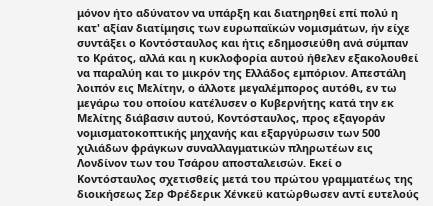μόνον ήτο αδύνατον να υπάρξη και διατηρηθεί επί πολύ η κατ' αξίαν διατίμησις των ευρωπαϊκών νομισμάτων, ήν είχε συντάξει ο Κοντόσταυλος και ήτις εδημοσιεύθη ανά σύμπαν το Κράτος, αλλά και η κυκλοφορία αυτού ήθελεν εξακολουθεί να παραλύη και το μικρόν της Ελλάδος εμπόριον. Απεστάλη λοιπόν εις Μελίτην, ο άλλοτε μεγαλέμπορος αυτόθι, εν τω μεγάρω του οποίου κατέλυσεν ο Κυβερνήτης κατά την εκ Μελίτης διάβασιν αυτού, Κοντόσταυλος, προς εξαγοράν νομισματοκοπτικής μηχανής και εξαργύρωσιν των 500 χιλιάδων φράγκων συναλλαγματικών πληρωτέων εις Λονδίνον των του Τσάρου αποσταλεισών. Εκεί ο Κοντόσταυλος σχετισθείς μετά του πρώτου γραμματέως της διοικήσεως Σερ Φρέδερικ Χένκεϋ κατώρθωσεν αντί ευτελούς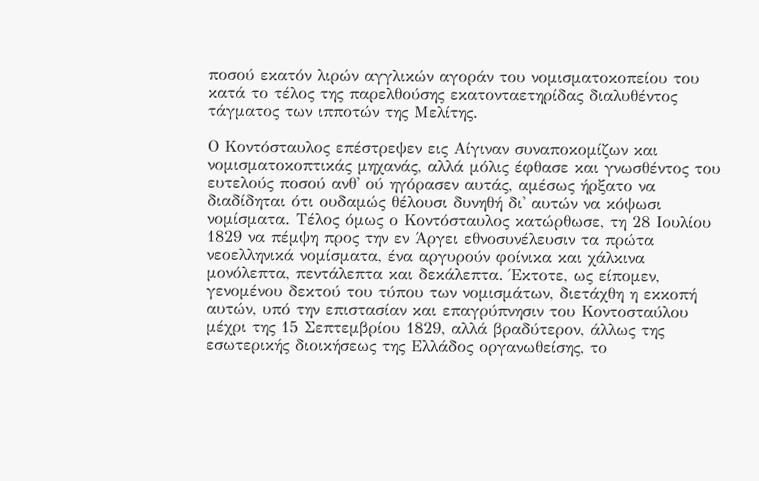ποσού εκατόν λιρών αγγλικών αγοράν του νομισματοκοπείου του κατά το τέλος της παρελθούσης εκατονταετηρίδας διαλυθέντος τάγματος των ιπποτών της Μελίτης.

Ο Κοντόσταυλος επέστρεψεν εις Αίγιναν συναποκομίζων και νομισματοκοπτικάς μηχανάς, αλλά μόλις έφθασε και γνωσθέντος του ευτελούς ποσού ανθ' ού ηγόρασεν αυτάς, αμέσως ήρξατο να διαδίδηται ότι ουδαμώς θέλουσι δυνηθή δι' αυτών να κόψωσι νομίσματα. Τέλος όμως ο Κοντόσταυλος κατώρθωσε, τη 28 Ιουλίου 1829 να πέμψη προς την εν Άργει εθνοσυνέλευσιν τα πρώτα νεοελληνικά νομίσματα, ένα αργυρούν φοίνικα και χάλκινα μονόλεπτα, πεντάλεπτα και δεκάλεπτα. Έκτοτε, ως είπομεν, γενομένου δεκτού του τύπου των νομισμάτων, διετάχθη η εκκοπή αυτών, υπό την επιστασίαν και επαγρύπνησιν του Κοντοσταύλου μέχρι της 15 Σεπτεμβρίου 1829, αλλά βραδύτερον, άλλως της εσωτερικής διοικήσεως της Ελλάδος οργανωθείσης, το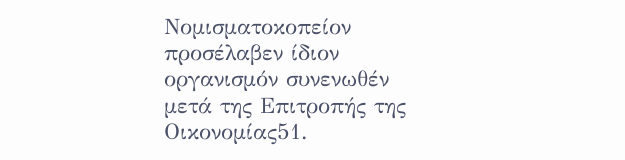Νομισματοκοπείον προσέλαβεν ίδιον οργανισμόν συνενωθέν μετά της Επιτροπής της Οικονομίας51.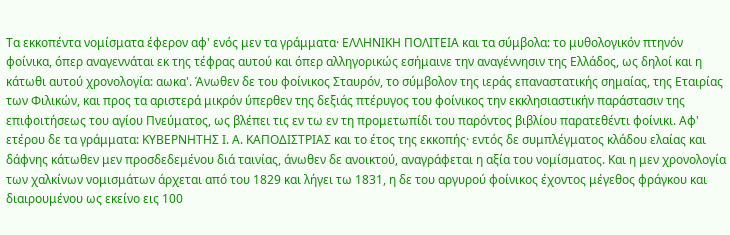Τα εκκοπέντα νομίσματα έφερον αφ' ενός μεν τα γράμματα· ΕΛΛΗΝΙΚΗ ΠΟΛΙΤΕΙΑ και τα σύμβολα: το μυθολογικόν πτηνόν φοίνικα, όπερ αναγεννάται εκ της τέφρας αυτού και όπερ αλληγορικώς εσήμαινε την αναγέννησιν της Ελλάδος, ως δηλοί και η κάτωθι αυτού χρονολογία: αωκα'. Άνωθεν δε του φοίνικος Σταυρόν, το σύμβολον της ιεράς επαναστατικής σημαίας, της Εταιρίας των Φιλικών, και προς τα αριστερά μικρόν ύπερθεν της δεξιάς πτέρυγος του φοίνικος την εκκλησιαστικήν παράστασιν της επιφοιτήσεως του αγίου Πνεύματος, ως βλέπει τις εν τω εν τη προμετωπίδι του παρόντος βιβλίου παρατεθέντι φοίνικι. Αφ' ετέρου δε τα γράμματα: ΚΥΒΕΡΝΗΤΗΣ Ι. Α. ΚΑΠΟΔΙΣΤΡΙΑΣ και το έτος της εκκοπής· εντός δε συμπλέγματος κλάδου ελαίας και δάφνης κάτωθεν μεν προσδεδεμένου διά ταινίας, άνωθεν δε ανοικτού, αναγράφεται η αξία του νομίσματος. Και η μεν χρονολογία των χαλκίνων νομισμάτων άρχεται από του 1829 και λήγει τω 1831, η δε του αργυρού φοίνικος έχοντος μέγεθος φράγκου και διαιρουμένου ως εκείνο εις 100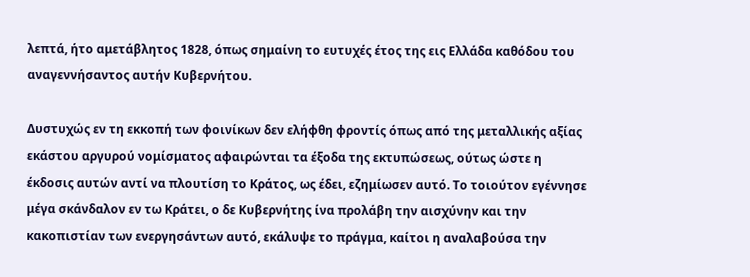λεπτά, ήτο αμετάβλητος 1828, όπως σημαίνη το ευτυχές έτος της εις Ελλάδα καθόδου του αναγεννήσαντος αυτήν Κυβερνήτου.

Δυστυχώς εν τη εκκοπή των φοινίκων δεν ελήφθη φροντίς όπως από της μεταλλικής αξίας εκάστου αργυρού νομίσματος αφαιρώνται τα έξοδα της εκτυπώσεως, ούτως ώστε η έκδοσις αυτών αντί να πλουτίση το Κράτος, ως έδει, εζημίωσεν αυτό. Το τοιούτον εγέννησε μέγα σκάνδαλον εν τω Κράτει, ο δε Κυβερνήτης ίνα προλάβη την αισχύνην και την κακοπιστίαν των ενεργησάντων αυτό, εκάλυψε το πράγμα, καίτοι η αναλαβούσα την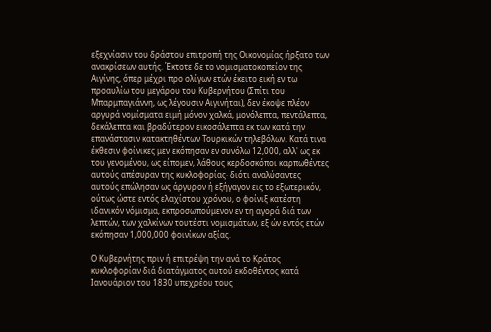εξεχνίασιν του δράστου επιτροπή της Οικονομίας ήρξατο των ανακρίσεων αυτής. Έκτοτε δε το νομισματοκοπείον της Αιγίνης, όπερ μέχρι προ ολίγων ετών έκειτο εική εν τω προαυλίω του μεγάρου του Κυβερνήτου (Σπίτι του Μπαρμπαγιάννη, ως λέγουσιν Αιγινήται), δεν έκοψε πλέον αργυρά νομίσματα ειμή μόνον χαλκά, μονόλεπτα, πεντάλεπτα, δεκάλεπτα και βραδύτερον εικοσάλεπτα εκ των κατά την επανάστασιν κατακτηθέντων Τουρκικών τηλεβόλων. Κατά τινα έκθεσιν φοίνικες μεν εκόπησαν εν συνόλω 12,000, αλλ' ως εκ του γενομένου, ως είπομεν, λάθους κερδοσκόποι καρπωθέντες αυτούς απέσυραν της κυκλοφορίας· διότι αναλύσαντες αυτούς επώλησαν ως άργυρον ή εξήγαγον εις το εξωτερικόν, ούτως ώστε εντός ελαχίστου χρόνου, ο φοίνιξ κατέστη ιδανικόν νόμισμα, εκπροσωπούμενον εν τη αγορά διά των λεπτών, των χαλκίνων τουτέστι νομισμάτων, εξ ών εντός ετών εκόπησαν 1,000,000 φοινίκων αξίας.

Ο Κυβερνήτης πριν ή επιτρέψη την ανά το Κράτος κυκλοφορίαν διά διατάγματος αυτού εκδοθέντος κατά Ιανουάριον του 1830 υπεχρέου τους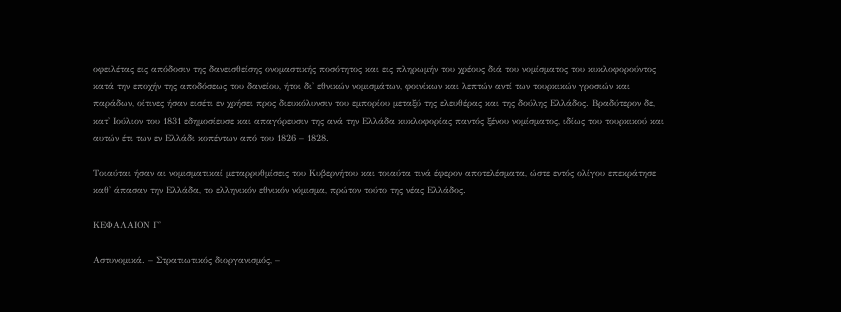οφειλέτας εις απόδοσιν της δανεισθείσης ονομαστικής ποσότητος και εις πληρωμήν του χρέους διά του νομίσματος του κυκλοφορούντος κατά την εποχήν της αποδόσεως του δανείου, ήτοι δι' εθνικών νομισμάτων, φοινίκων και λεπτών αντί των τουρκικών γροσιών και παράδων, οίτινες ήσαν εισέτι εν χρήσει προς διευκόλυνσιν του εμπορίου μεταξύ της ελευθέρας και της δούλης Ελλάδος. Βραδύτερον δε, κατ' Ιούλιον του 1831 εδημοσίευσε και απαγόρευσιν της ανά την Ελλάδα κυκλοφορίας παντός ξένου νομίσματος, ιδίως του τουρκικού και αυτών έτι των εν Ελλάδι κοπέντων από του 1826 – 1828.

Τοιαύται ήσαν αι νομισματικαί μεταρρυθμίσεις του Κυβερνήτου και τοιαύτα τινά έφερον αποτελέσματα, ώστε εντός ολίγου επεκράτησε καθ' άπασαν την Ελλάδα, το ελληνικόν εθνικόν νόμισμα, πρώτον τούτο της νέας Ελλάδος.

ΚΕΦΑΛΑΙΟΝ Γ'

Αστυνομικά. – Στρατιωτικός διοργανισμός, –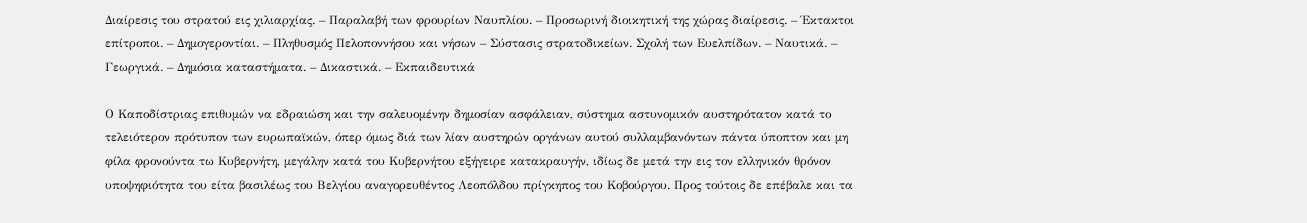Διαίρεσις του στρατού εις χιλιαρχίας. – Παραλαβή των φρουρίων Ναυπλίου. – Προσωρινή διοικητική της χώρας διαίρεσις. – Έκτακτοι επίτροποι. – Δημογεροντίαι. – Πληθυσμός Πελοποννήσου και νήσων – Σύστασις στρατoδικείων. Σχολή των Ευελπίδων. – Ναυτικά. – Γεωργικά. – Δημόσια καταστήματα. – Δικαστικά. – Εκπαιδευτικά

Ο Καποδίστριας επιθυμών να εδραιώση και την σαλευομένην δημοσίαν ασφάλειαν, σύστημα αστυνομικόν αυστηρότατον κατά το τελειότερον πρότυπον των ευρωπαϊκών, όπερ όμως διά των λίαν αυστηρών οργάνων αυτού συλλαμβανόντων πάντα ύποπτον και μη φίλα φρονούντα τω Κυβερνήτη, μεγάλην κατά του Κυβερνήτου εξήγειρε κατακραυγήν, ιδίως δε μετά την εις τον ελληνικόν θρόνον υποψηφιότητα του είτα βασιλέως του Βελγίου αναγορευθέντος Λεοπόλδου πρίγκηπος του Κοβούργου. Προς τούτοις δε επέβαλε και τα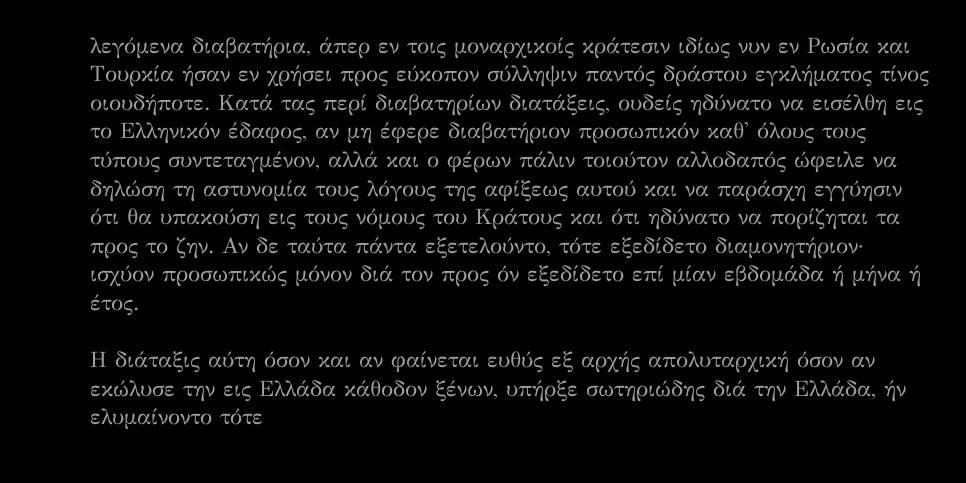λεγόμενα διαβατήρια, άπερ εν τοις μοναρχικοίς κράτεσιν ιδίως νυν εν Ρωσία και Τουρκία ήσαν εν χρήσει προς εύκοπον σύλληψιν παντός δράστου εγκλήματος τίνος οιουδήποτε. Κατά τας περί διαβατηρίων διατάξεις, ουδείς ηδύνατο να εισέλθη εις το Ελληνικόν έδαφος, αν μη έφερε διαβατήριον προσωπικόν καθ' όλους τους τύπους συντεταγμένον, αλλά και ο φέρων πάλιν τοιούτον αλλοδαπός ώφειλε να δηλώση τη αστυνομία τους λόγους της αφίξεως αυτού και να παράσχη εγγύησιν ότι θα υπακούση εις τους νόμους του Κράτους και ότι ηδύνατο να πορίζηται τα προς το ζην. Αν δε ταύτα πάντα εξετελούντο, τότε εξεδίδετο διαμονητήριον· ισχύον προσωπικώς μόνον διά τον προς όν εξεδίδετο επί μίαν εβδομάδα ή μήνα ή έτος.

Η διάταξις αύτη όσον και αν φαίνεται ευθύς εξ αρχής απολυταρχική όσον αν εκώλυσε την εις Ελλάδα κάθοδον ξένων, υπήρξε σωτηριώδης διά την Ελλάδα, ήν ελυμαίνοντο τότε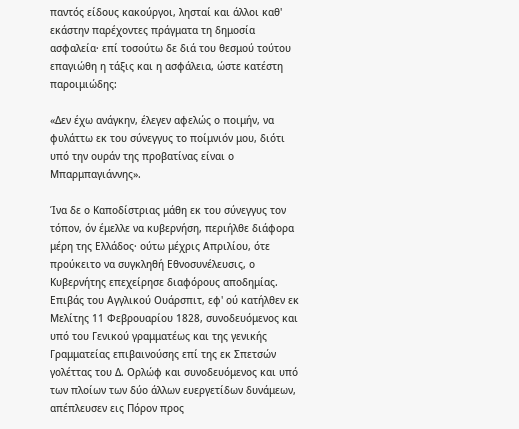παντός είδους κακούργοι, λησταί και άλλοι καθ' εκάστην παρέχοντες πράγματα τη δημοσία ασφαλεία· επί τοσούτω δε διά του θεσμού τούτου επαγιώθη η τάξις και η ασφάλεια, ώστε κατέστη παροιμιώδης:

«Δεν έχω ανάγκην, έλεγεν αφελώς ο ποιμήν, να φυλάττω εκ του σύνεγγυς το ποίμνιόν μου, διότι υπό την ουράν της προβατίνας είναι ο Μπαρμπαγιάννης».

Ίνα δε ο Καποδίστριας μάθη εκ του σύνεγγυς τον τόπον, όν έμελλε να κυβερνήση, περιήλθε διάφορα μέρη της Ελλάδος· ούτω μέχρις Απριλίου, ότε προύκειτο να συγκληθή Εθνοσυνέλευσις, ο Κυβερνήτης επεχείρησε διαφόρους αποδημίας. Επιβάς του Αγγλικού Ουάρσπιτ, εφ' ού κατήλθεν εκ Μελίτης 11 Φεβρουαρίου 1828, συνοδευόμενος και υπό του Γενικού γραμματέως και της γενικής Γραμματείας επιβαινούσης επί της εκ Σπετσών γολέττας του Δ. Ορλώφ και συνοδευόμενος και υπό των πλοίων των δύο άλλων ευεργετίδων δυνάμεων, απέπλευσεν εις Πόρον προς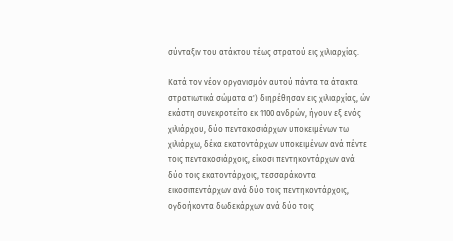σύνταξιν του ατάκτου τέως στρατού εις χιλιαρχίας.

Κατά τον νέον οργανισμόν αυτού πάντα τα άτακτα στρατιωτικά σώματα α') διηρέθησαν εις χιλιαρχίας, ών εκάστη συνεκροτείτο εκ 1100 ανδρών, ήγουν εξ ενός χιλιάρχου, δύο πεντακοσιάρχων υποκειμένων τω χιλιάρχω, δέκα εκατοντάρχων υποκειμένων ανά πέντε τοις πεντακοσιάρχοις, είκοσι πεντηκοντάρχων ανά δύο τοις εκατοντάρχοις, τεσσαράκοντα εικοσιπεντάρχων ανά δύο τοις πεντηκοντάρχοις, ογδοήκοντα δωδεκάρχων ανά δύο τοις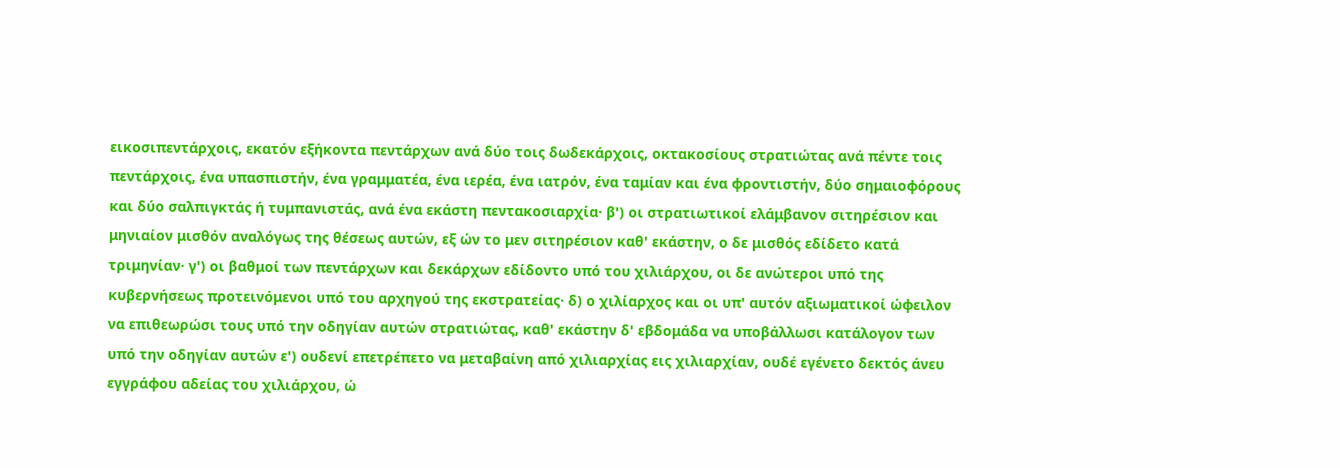εικοσιπεντάρχοις, εκατόν εξήκοντα πεντάρχων ανά δύο τοις δωδεκάρχοις, οκτακοσίους στρατιώτας ανά πέντε τοις πεντάρχοις, ένα υπασπιστήν, ένα γραμματέα, ένα ιερέα, ένα ιατρόν, ένα ταμίαν και ένα φροντιστήν, δύο σημαιοφόρους και δύο σαλπιγκτάς ή τυμπανιστάς, ανά ένα εκάστη πεντακοσιαρχία· β') οι στρατιωτικοί ελάμβανον σιτηρέσιον και μηνιαίον μισθόν αναλόγως της θέσεως αυτών, εξ ών το μεν σιτηρέσιον καθ' εκάστην, ο δε μισθός εδίδετο κατά τριμηνίαν· γ') οι βαθμοί των πεντάρχων και δεκάρχων εδίδοντο υπό του χιλιάρχου, οι δε ανώτεροι υπό της κυβερνήσεως προτεινόμενοι υπό του αρχηγού της εκστρατείας· δ) ο χιλίαρχος και οι υπ' αυτόν αξιωματικοί ώφειλον να επιθεωρώσι τους υπό την οδηγίαν αυτών στρατιώτας, καθ' εκάστην δ' εβδομάδα να υποβάλλωσι κατάλογον των υπό την οδηγίαν αυτών ε') ουδενί επετρέπετο να μεταβαίνη από χιλιαρχίας εις χιλιαρχίαν, ουδέ εγένετο δεκτός άνευ εγγράφου αδείας του χιλιάρχου, ώ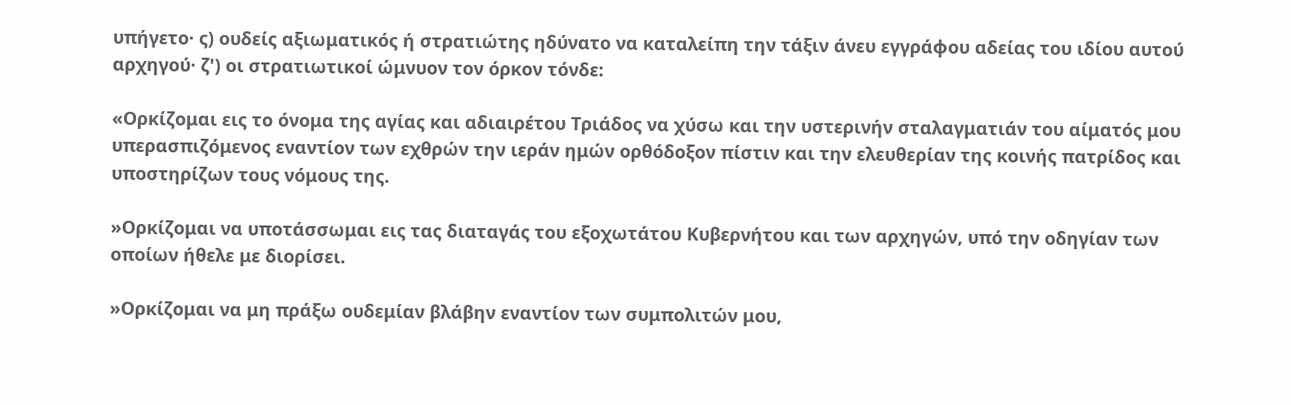υπήγετο· ς) ουδείς αξιωματικός ή στρατιώτης ηδύνατο να καταλείπη την τάξιν άνευ εγγράφου αδείας του ιδίου αυτού αρχηγού· ζ') οι στρατιωτικοί ώμνυον τον όρκον τόνδε:

«Ορκίζομαι εις το όνομα της αγίας και αδιαιρέτου Τριάδος να χύσω και την υστερινήν σταλαγματιάν του αίματός μου υπερασπιζόμενος εναντίον των εχθρών την ιεράν ημών ορθόδοξον πίστιν και την ελευθερίαν της κοινής πατρίδος και υποστηρίζων τους νόμους της.

»Ορκίζομαι να υποτάσσωμαι εις τας διαταγάς του εξοχωτάτου Κυβερνήτου και των αρχηγών, υπό την οδηγίαν των οποίων ήθελε με διορίσει.

»Ορκίζομαι να μη πράξω ουδεμίαν βλάβην εναντίον των συμπολιτών μου,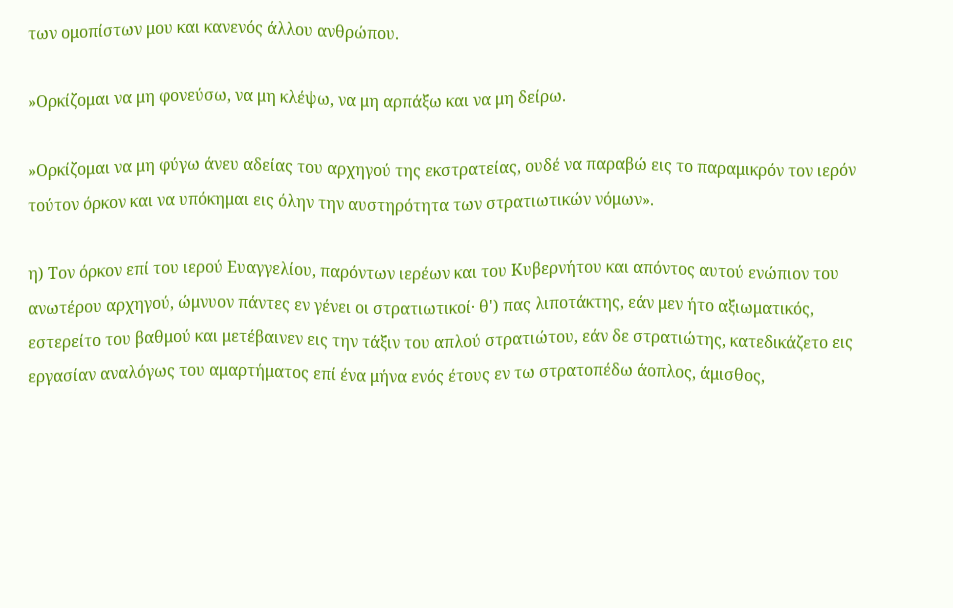των ομοπίστων μου και κανενός άλλου ανθρώπου.

»Ορκίζομαι να μη φονεύσω, να μη κλέψω, να μη αρπάξω και να μη δείρω.

»Ορκίζομαι να μη φύγω άνευ αδείας του αρχηγού της εκστρατείας, ουδέ να παραβώ εις το παραμικρόν τον ιερόν τούτον όρκον και να υπόκημαι εις όλην την αυστηρότητα των στρατιωτικών νόμων».

η) Τον όρκον επί του ιερού Ευαγγελίου, παρόντων ιερέων και του Κυβερνήτου και απόντος αυτού ενώπιον του ανωτέρου αρχηγού, ώμνυον πάντες εν γένει οι στρατιωτικοί· θ') πας λιποτάκτης, εάν μεν ήτο αξιωματικός, εστερείτο του βαθμού και μετέβαινεν εις την τάξιν του απλού στρατιώτου, εάν δε στρατιώτης, κατεδικάζετο εις εργασίαν αναλόγως του αμαρτήματος επί ένα μήνα ενός έτους εν τω στρατοπέδω άοπλος, άμισθος,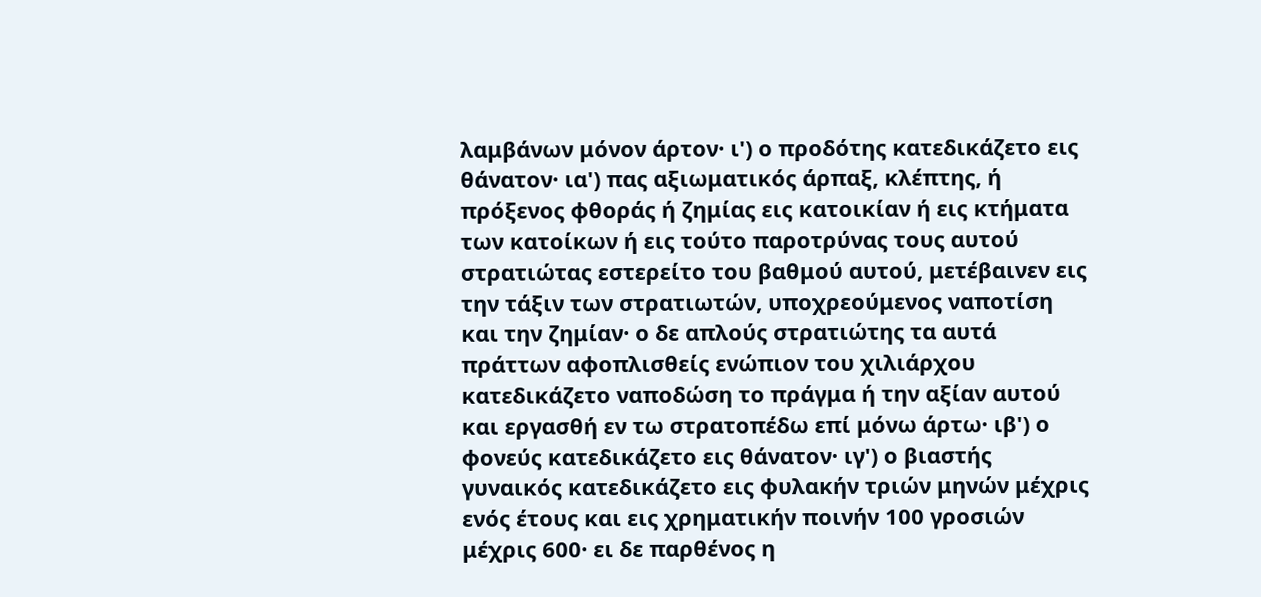λαμβάνων μόνον άρτον· ι') ο προδότης κατεδικάζετο εις θάνατον· ια') πας αξιωματικός άρπαξ, κλέπτης, ή πρόξενος φθοράς ή ζημίας εις κατοικίαν ή εις κτήματα των κατοίκων ή εις τούτο παροτρύνας τους αυτού στρατιώτας εστερείτο του βαθμού αυτού, μετέβαινεν εις την τάξιν των στρατιωτών, υποχρεούμενος ναποτίση και την ζημίαν· ο δε απλούς στρατιώτης τα αυτά πράττων αφοπλισθείς ενώπιον του χιλιάρχου κατεδικάζετο ναποδώση το πράγμα ή την αξίαν αυτού και εργασθή εν τω στρατοπέδω επί μόνω άρτω· ιβ') ο φονεύς κατεδικάζετο εις θάνατον· ιγ') ο βιαστής γυναικός κατεδικάζετο εις φυλακήν τριών μηνών μέχρις ενός έτους και εις χρηματικήν ποινήν 100 γροσιών μέχρις 600· ει δε παρθένος η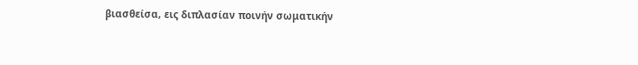βιασθείσα, εις διπλασίαν ποινήν σωματικήν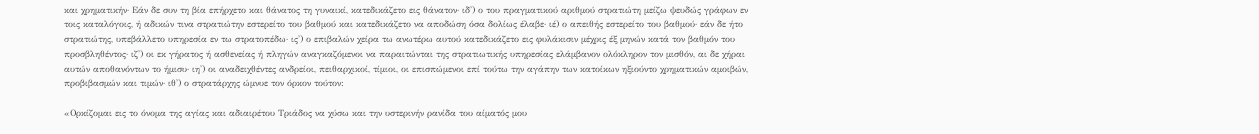και χρηματικήν· Εάν δε συν τη βία επήρχετο και θάνατος τη γυναικί, κατεδικάζετο εις θάνατον· ιδ') ο του πραγματικού αριθμού στρατιώτη μείζω ψευδώς γράφων εν τοις καταλόγοις, ή αδικών τινα στρατιώτην εστερείτο του βαθμού και κατεδικάζετο να αποδώση όσα δολίως έλαβε· ιέ) ο απειθής εστερείτο του βαθμού· εάν δε ήτο στρατιώτης, υπεβάλλετο υπηρεσία εν τω στρατοπέδω· ις') ο επιβαλών χείρα τω ανωτέρω αυτού κατεδικάζετο εις φυλάκισιν μέχρις έξ μηνών κατά τον βαθμόν του προσβληθέντος· ιζ') οι εκ γήρατος ή ασθενείας ή πληγών αναγκαζόμενοι να παραιτώνται της στρατιωτικής υπηρεσίας ελάμβανον ολόκληρον τον μισθόν, αι δε χήραι αυτών αποθανόντων το ήμισυ· ιη') οι αναδειχθέντες ανδρείοι, πειθαρχικοί, τίμιοι, οι επισπώμενοι επί τούτω την αγάπην των κατοίκων ηξιούντο χρηματικών αμοιβών, προβιβασμών και τιμών· ιθ') ο στρατάρχης ώμνυε τον όρκον τούτον:

«Ορκίζομαι εις το όνομα της αγίας και αδιαιρέτου Τριάδος να χύσω και την υστερινήν ρανίδα του αίματός μου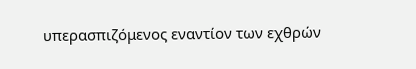υπερασπιζόμενος εναντίον των εχθρών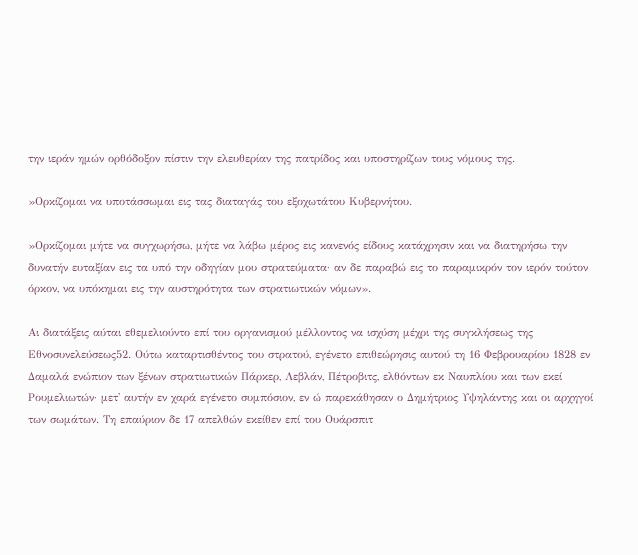την ιεράν ημών ορθόδοξον πίστιν την ελευθερίαν της πατρίδος και υποστηρίζων τους νόμους της.

»Ορκίζομαι να υποτάσσωμαι εις τας διαταγάς του εξοχωτάτου Κυβερνήτου.

»Ορκίζομαι μήτε να συγχωρήσω, μήτε να λάβω μέρος εις κανενός είδους κατάχρησιν και να διατηρήσω την δυνατήν ευταξίαν εις τα υπό την οδηγίαν μου στρατεύματα· αν δε παραβώ εις το παραμικρόν τον ιερόν τούτον όρκον, να υπόκημαι εις την αυστηρότητα των στρατιωτικών νόμων».

Αι διατάξεις αύται εθεμελιούντο επί του οργανισμού μέλλοντος να ισχύση μέχρι της συγκλήσεως της Εθνοσυνελεύσεως52. Ούτω καταρτισθέντος του στρατού, εγένετο επιθεώρησις αυτού τη 16 Φεβρουαρίου 1828 εν Δαμαλά ενώπιον των ξένων στρατιωτικών Πάρκερ, Λεβλάν, Πέτροβιτς, ελθόντων εκ Ναυπλίου και των εκεί Ρουμελιωτών· μετ' αυτήν εν χαρά εγένετο συμπόσιον, εν ώ παρεκάθησαν ο Δημήτριος Υψηλάντης και οι αρχηγοί των σωμάτων. Τη επαύριον δε 17 απελθών εκείθεν επί του Ουάρσπιτ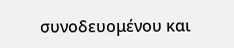συνοδευομένου και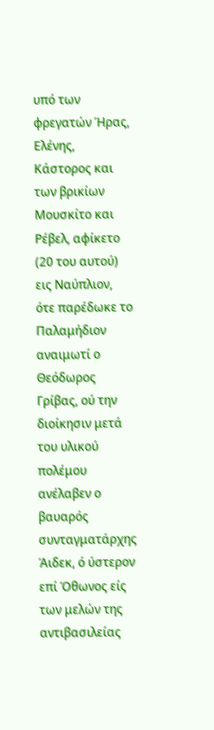υπό των φρεγατών Ήρας, Ελένης, Κάστορος και των βρικίων Μουσκίτο και Ρέβελ, αφίκετο (20 του αυτού) εις Ναύπλιον, ότε παρέδωκε το Παλαμήδιον αναιμωτί ο Θεόδωρος Γρίβας, ού την διοίκησιν μετά του υλικού πολέμου ανέλαβεν ο βαυαρός συνταγματάρχης Άιδεκ, ό ύστερον επί Όθωνος είς των μελών της αντιβασιλείας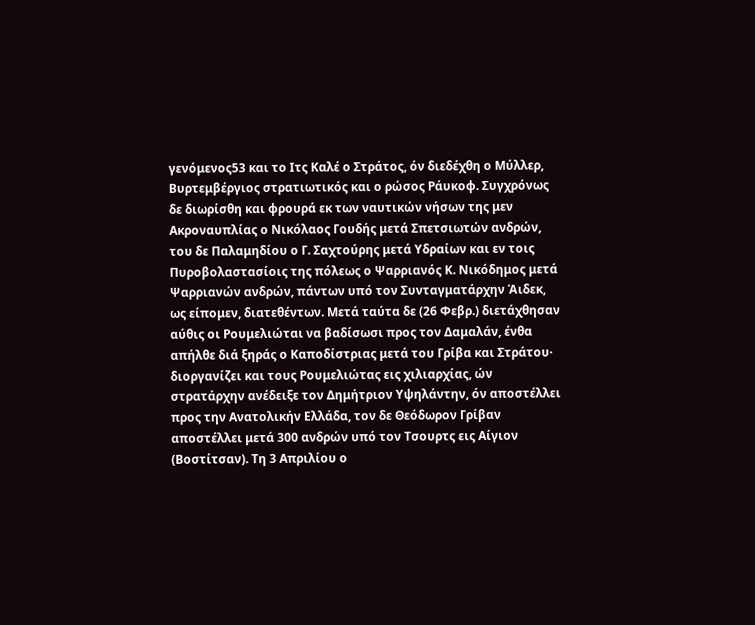γενόμενος53 και το Ιτς Καλέ ο Στράτος, όν διεδέχθη ο Μύλλερ, Βυρτεμβέργιος στρατιωτικός και ο ρώσος Ράυκοφ. Συγχρόνως δε διωρίσθη και φρουρά εκ των ναυτικών νήσων της μεν Ακροναυπλίας ο Νικόλαος Γουδής μετά Σπετσιωτών ανδρών, του δε Παλαμηδίου ο Γ. Σαχτούρης μετά Υδραίων και εν τοις Πυροβολαστασίοις της πόλεως ο Ψαρριανός Κ. Νικόδημος μετά Ψαρριανών ανδρών, πάντων υπό τον Συνταγματάρχην Άιδεκ, ως είπομεν, διατεθέντων. Μετά ταύτα δε (26 Φεβρ.) διετάχθησαν αύθις οι Ρουμελιώται να βαδίσωσι προς τον Δαμαλάν, ένθα απήλθε διά ξηράς ο Καποδίστριας μετά του Γρίβα και Στράτου· διοργανίζει και τους Ρουμελιώτας εις χιλιαρχίας, ών στρατάρχην ανέδειξε τον Δημήτριον Υψηλάντην, όν αποστέλλει προς την Ανατολικήν Ελλάδα, τον δε Θεόδωρον Γρίβαν αποστέλλει μετά 300 ανδρών υπό τον Τσουρτς εις Αίγιον (Βοστίτσαν). Τη 3 Απριλίου ο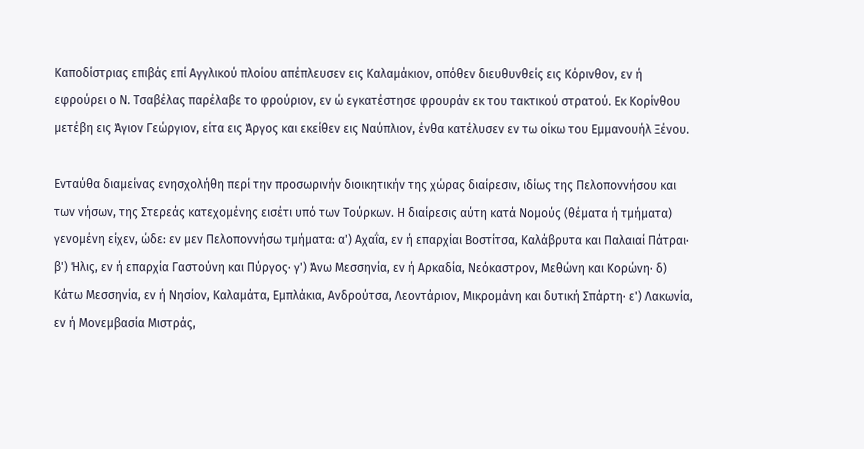Καποδίστριας επιβάς επί Αγγλικού πλοίου απέπλευσεν εις Καλαμάκιον, οπόθεν διευθυνθείς εις Κόρινθον, εν ή εφρούρει ο Ν. Τσαβέλας παρέλαβε το φρούριον, εν ώ εγκατέστησε φρουράν εκ του τακτικού στρατού. Εκ Κορίνθου μετέβη εις Άγιον Γεώργιον, είτα εις Άργος και εκείθεν εις Ναύπλιον, ένθα κατέλυσεν εν τω οίκω του Εμμανουήλ Ξένου.

Ενταύθα διαμείνας ενησχολήθη περί την προσωρινήν διοικητικήν της χώρας διαίρεσιν, ιδίως της Πελοποννήσου και των νήσων, της Στερεάς κατεχομένης εισέτι υπό των Τούρκων. Η διαίρεσις αύτη κατά Νομούς (θέματα ή τμήματα) γενομένη είχεν, ώδε: εν μεν Πελοποννήσω τμήματα: α') Αχαΐα, εν ή επαρχίαι Βοστίτσα, Καλάβρυτα και Παλαιαί Πάτραι· β') Ήλις, εν ή επαρχία Γαστούνη και Πύργος· γ') Άνω Μεσσηνία, εν ή Αρκαδία, Νεόκαστρον, Μεθώνη και Κορώνη· δ) Κάτω Μεσσηνία, εν ή Νησίον, Καλαμάτα, Εμπλάκια, Ανδρούτσα, Λεοντάριον, Μικρομάνη και δυτική Σπάρτη· ε') Λακωνία, εν ή Μονεμβασία Μιστράς,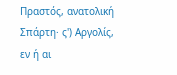Πραστός, ανατολική Σπάρτη· ς') Αργολίς, εν ή αι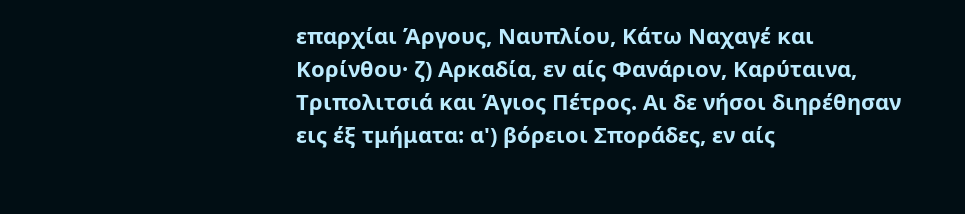επαρχίαι Άργους, Ναυπλίου, Κάτω Ναχαγέ και Κορίνθου· ζ) Αρκαδία, εν αίς Φανάριον, Καρύταινα, Τριπολιτσιά και Άγιος Πέτρος. Αι δε νήσοι διηρέθησαν εις έξ τμήματα: α') βόρειοι Σποράδες, εν αίς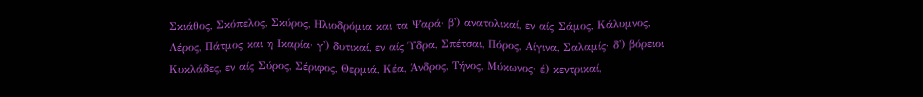Σκιάθος, Σκόπελος, Σκύρος, Ηλιοδρόμια και τα Ψαρά· β') ανατολικαί, εν αίς Σάμος, Κάλυμνος, Λέρος, Πάτμος και η Ικαρία· γ') δυτικαί, εν αίς Ύδρα, Σπέτσαι, Πόρος, Αίγινα, Σαλαμίς· δ') βόρειοι Κυκλάδες, εν αίς Σύρος, Σέριφος, Θερμιά, Κέα, Άνδρος, Τήνος, Μύκωνος· έ) κεντρικαί,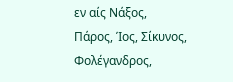εν αίς Νάξος, Πάρος, Ίος, Σίκυνος, Φολέγανδρος,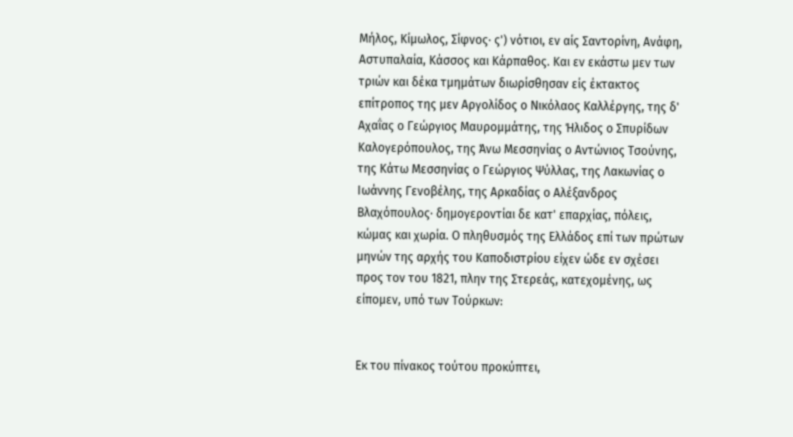Μήλος, Κίμωλος, Σίφνος· ς') νότιοι, εν αίς Σαντορίνη, Ανάφη, Αστυπαλαία, Κάσσος και Κάρπαθος. Και εν εκάστω μεν των τριών και δέκα τμημάτων διωρίσθησαν είς έκτακτος επίτροπος της μεν Αργολίδος ο Νικόλαος Καλλέργης, της δ' Αχαΐας ο Γεώργιος Μαυρομμάτης, της Ήλιδος ο Σπυρίδων Καλογερόπουλος, της Άνω Μεσσηνίας ο Αντώνιος Τσούνης, της Κάτω Μεσσηνίας ο Γεώργιος Ψύλλας, της Λακωνίας ο Ιωάννης Γενοβέλης, της Αρκαδίας ο Αλέξανδρος Βλαχόπουλος· δημογεροντίαι δε κατ' επαρχίας, πόλεις, κώμας και χωρία. Ο πληθυσμός της Ελλάδος επί των πρώτων μηνών της αρχής του Καποδιστρίου είχεν ώδε εν σχέσει προς τον του 1821, πλην της Στερεάς, κατεχομένης, ως είπομεν, υπό των Τούρκων:


Εκ του πίνακος τούτου προκύπτει,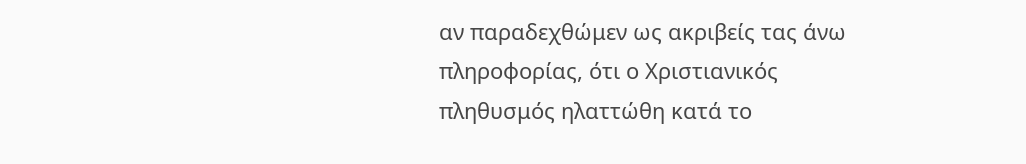αν παραδεχθώμεν ως ακριβείς τας άνω πληροφορίας, ότι ο Χριστιανικός πληθυσμός ηλαττώθη κατά το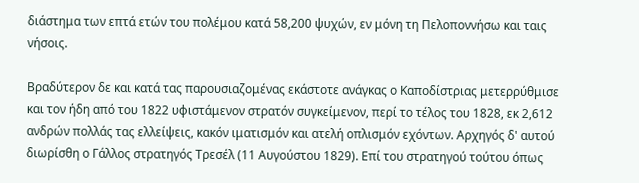διάστημα των επτά ετών του πολέμου κατά 58,200 ψυχών, εν μόνη τη Πελοποννήσω και ταις νήσοις.

Βραδύτερον δε και κατά τας παρουσιαζομένας εκάστοτε ανάγκας ο Καποδίστριας μετερρύθμισε και τον ήδη από του 1822 υφιστάμενον στρατόν συγκείμενον, περί το τέλος του 1828, εκ 2,612 ανδρών πολλάς τας ελλείψεις, κακόν ιματισμόν και ατελή οπλισμόν εχόντων. Αρχηγός δ' αυτού διωρίσθη ο Γάλλος στρατηγός Τρεσέλ (11 Αυγούστου 1829). Επί του στρατηγού τούτου όπως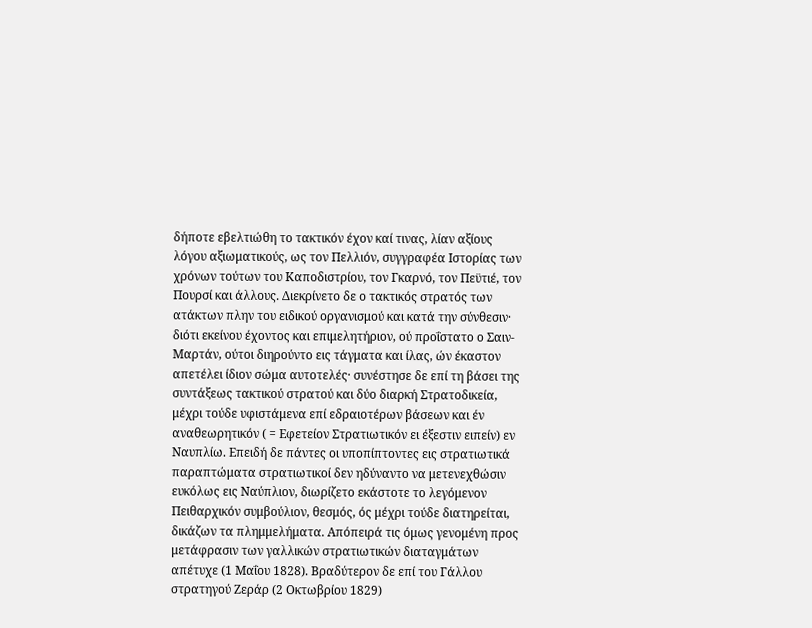δήποτε εβελτιώθη το τακτικόν έχον καί τινας, λίαν αξίους λόγου αξιωματικούς, ως τον Πελλιόν, συγγραφέα Ιστορίας των χρόνων τούτων του Καποδιστρίου, τον Γκαρνό, τον Πεϋτιέ, τον Πουρσί και άλλους. Διεκρίνετο δε ο τακτικός στρατός των ατάκτων πλην του ειδικού οργανισμού και κατά την σύνθεσιν· διότι εκείνου έχοντος και επιμελητήριον, ού προΐστατο ο Σαιν-Μαρτάν, ούτοι διηρούντο εις τάγματα και ίλας, ών έκαστον απετέλει ίδιον σώμα αυτοτελές· συνέστησε δε επί τη βάσει της συντάξεως τακτικού στρατού και δύο διαρκή Στρατοδικεία, μέχρι τούδε υφιστάμενα επί εδραιοτέρων βάσεων και έν αναθεωρητικόν ( = Εφετείον Στρατιωτικόν ει έξεστιν ειπείν) εν Ναυπλίω. Επειδή δε πάντες οι υποπίπτοντες εις στρατιωτικά παραπτώματα στρατιωτικοί δεν ηδύναντο να μετενεχθώσιν ευκόλως εις Ναύπλιον, διωρίζετο εκάστοτε το λεγόμενον Πειθαρχικόν συμβούλιον, θεσμός, ός μέχρι τούδε διατηρείται, δικάζων τα πλημμελήματα. Απόπειρά τις όμως γενομένη προς μετάφρασιν των γαλλικών στρατιωτικών διαταγμάτων απέτυχε (1 Μαΐου 1828). Βραδύτερον δε επί του Γάλλου στρατηγού Ζεράρ (2 Οκτωβρίου 1829)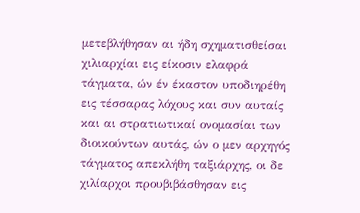μετεβλήθησαν αι ήδη σχηματισθείσαι χιλιαρχίαι εις είκοσιν ελαφρά τάγματα, ών έν έκαστον υποδιηρέθη εις τέσσαρας λόχους και συν αυταίς και αι στρατιωτικαί ονομασίαι των διοικούντων αυτάς, ών ο μεν αρχηγός τάγματος απεκλήθη ταξιάρχης, οι δε χιλίαρχοι προυβιβάσθησαν εις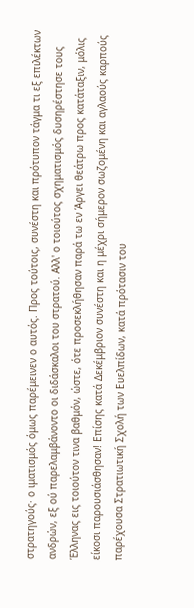στρατηγούς· ο ιματισμός όμως παρέμεινεν ο αυτός. Προς τούτοις, συνέστη και πρότυπον τάγμα τι εξ επιλέκτων ανδρών, εξ ού παρελαμβάνοντο οι διδάσκαλοι του στρατού. Αλλ' ο τοιούτος σχηματισμός δυσηρέστησε τους Έλληνας εις τοιούτον τινα βαθμόν, ώστε, ότε προσεκλήθησαν παρά τω εν Άργει θεάτρω προς κατάταξιν, μόλις είκοσι παρουσιάσθησαν! Επίσης κατά Δεκέμβριον συνέστη και η μέχρι σήμερον σωζομένη και αγλαούς καρπούς παρέχουσα Στρατιωτική Σχολή των Ευελπίδων, κατά πρότασιν του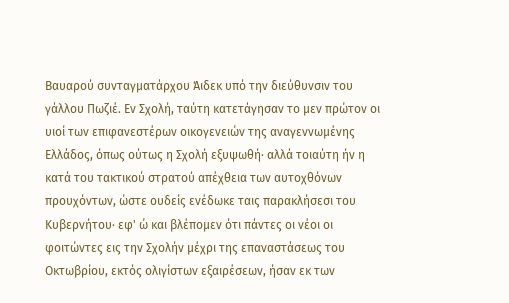Βαυαρού συνταγματάρχου Άιδεκ υπό την διεύθυνσιν του γάλλου Πωζιέ. Εν Σχολή, ταύτη κατετάγησαν το μεν πρώτον οι υιοί των επιφανεστέρων οικογενειών της αναγεννωμένης Ελλάδος, όπως ούτως η Σχολή εξυψωθή· αλλά τοιαύτη ήν η κατά του τακτικού στρατού απέχθεια των αυτοχθόνων προυχόντων, ώστε ουδείς ενέδωκε ταις παρακλήσεσι του Κυβερνήτου· εφ' ώ και βλέπομεν ότι πάντες οι νέοι οι φοιτώντες εις την Σχολήν μέχρι της επαναστάσεως του Οκτωβρίου, εκτός ολιγίστων εξαιρέσεων, ήσαν εκ των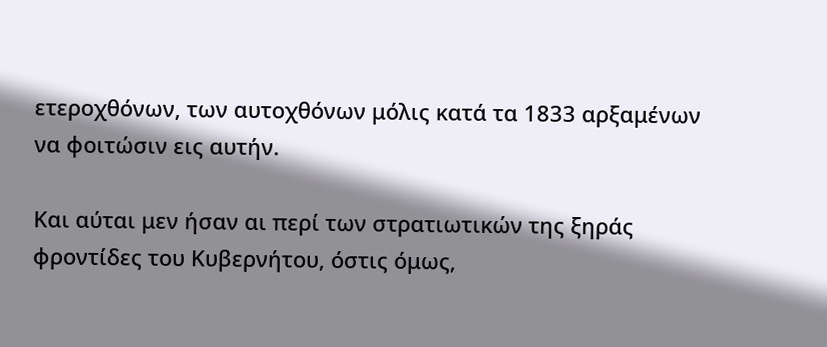ετεροχθόνων, των αυτοχθόνων μόλις κατά τα 1833 αρξαμένων να φοιτώσιν εις αυτήν.

Και αύται μεν ήσαν αι περί των στρατιωτικών της ξηράς φροντίδες του Κυβερνήτου, όστις όμως,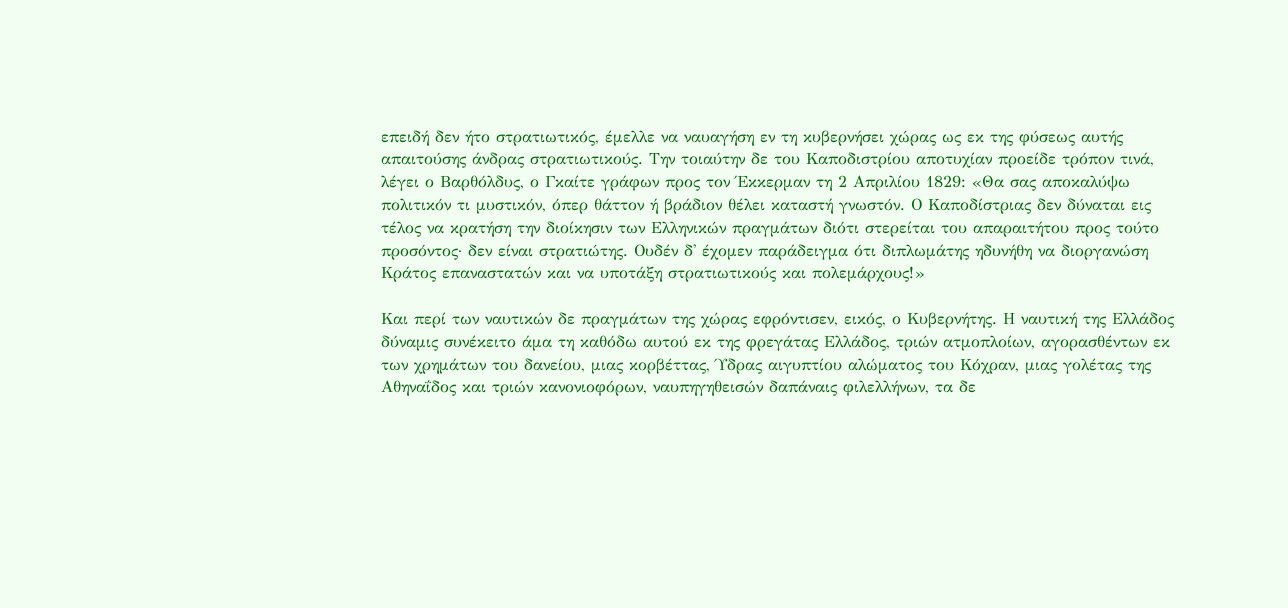επειδή δεν ήτο στρατιωτικός, έμελλε να ναυαγήση εν τη κυβερνήσει χώρας ως εκ της φύσεως αυτής απαιτούσης άνδρας στρατιωτικούς. Την τοιαύτην δε του Καποδιστρίου αποτυχίαν προείδε τρόπον τινά, λέγει ο Βαρθόλδυς, ο Γκαίτε γράφων προς τον Έκκερμαν τη 2 Απριλίου 1829: «Θα σας αποκαλύψω πολιτικόν τι μυστικόν, όπερ θάττον ή βράδιον θέλει καταστή γνωστόν. Ο Καποδίστριας δεν δύναται εις τέλος να κρατήση την διοίκησιν των Ελληνικών πραγμάτων διότι στερείται του απαραιτήτου προς τούτο προσόντος· δεν είναι στρατιώτης. Ουδέν δ' έχομεν παράδειγμα ότι διπλωμάτης ηδυνήθη να διοργανώση Κράτος επαναστατών και να υποτάξη στρατιωτικούς και πολεμάρχους!»

Και περί των ναυτικών δε πραγμάτων της χώρας εφρόντισεν, εικός, ο Κυβερνήτης. Η ναυτική της Ελλάδος δύναμις συνέκειτο άμα τη καθόδω αυτού εκ της φρεγάτας Ελλάδος, τριών ατμοπλοίων, αγορασθέντων εκ των χρημάτων του δανείου, μιας κορβέττας, Ύδρας αιγυπτίου αλώματος του Κόχραν, μιας γολέτας της Αθηναΐδος και τριών κανονιοφόρων, ναυπηγηθεισών δαπάναις φιλελλήνων, τα δε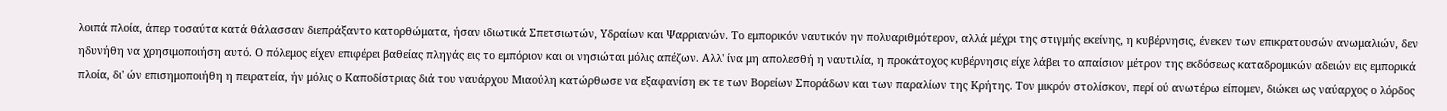λοιπά πλοία, άπερ τοσαύτα κατά θάλασσαν διεπράξαντο κατορθώματα, ήσαν ιδιωτικά Σπετσιωτών, Υδραίων και Ψαρριανών. Το εμπορικόν ναυτικόν ην πολυαριθμότερον, αλλά μέχρι της στιγμής εκείνης, η κυβέρνησις, ένεκεν των επικρατουσών ανωμαλιών, δεν ηδυνήθη να χρησιμοποιήση αυτό. Ο πόλεμος είχεν επιφέρει βαθείας πληγάς εις το εμπόριον και οι νησιώται μόλις απέζων. Αλλ' ίνα μη απολεσθή η ναυτιλία, η προκάτοχος κυβέρνησις είχε λάβει το απαίσιον μέτρον της εκδόσεως καταδρομικών αδειών εις εμπορικά πλοία, δι' ών επισημοποιήθη η πειρατεία, ήν μόλις ο Καποδίστριας διά του ναυάρχου Μιαούλη κατώρθωσε να εξαφανίση εκ τε των Βορείων Σποράδων και των παραλίων της Κρήτης. Τον μικρόν στολίσκον, περί ού ανωτέρω είπομεν, διώκει ως ναύαρχος ο λόρδος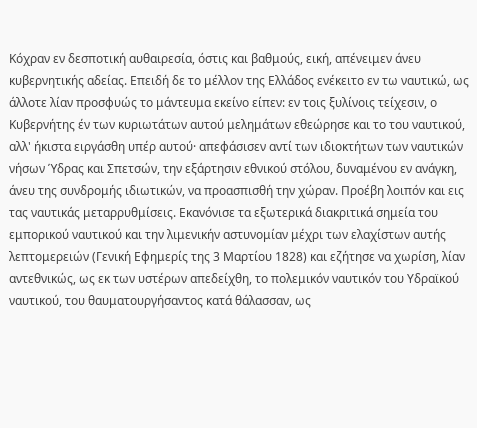Κόχραν εν δεσποτική αυθαιρεσία, όστις και βαθμούς, εική, απένειμεν άνευ κυβερνητικής αδείας. Επειδή δε το μέλλον της Ελλάδος ενέκειτο εν τω ναυτικώ, ως άλλοτε λίαν προσφυώς το μάντευμα εκείνο είπεν: εν τοις ξυλίνοις τείχεσιν, ο Κυβερνήτης έν των κυριωτάτων αυτού μελημάτων εθεώρησε και το του ναυτικού, αλλ' ήκιστα ειργάσθη υπέρ αυτού· απεφάσισεν αντί των ιδιοκτήτων των ναυτικών νήσων Ύδρας και Σπετσών, την εξάρτησιν εθνικού στόλου, δυναμένου εν ανάγκη, άνευ της συνδρομής ιδιωτικών, να προασπισθή την χώραν. Προέβη λοιπόν και εις τας ναυτικάς μεταρρυθμίσεις. Εκανόνισε τα εξωτερικά διακριτικά σημεία του εμπορικού ναυτικού και την λιμενικήν αστυνομίαν μέχρι των ελαχίστων αυτής λεπτομερειών (Γενική Εφημερίς της 3 Μαρτίου 1828) και εζήτησε να χωρίση, λίαν αντεθνικώς, ως εκ των υστέρων απεδείχθη, το πολεμικόν ναυτικόν του Υδραϊκού ναυτικού, του θαυματουργήσαντος κατά θάλασσαν, ως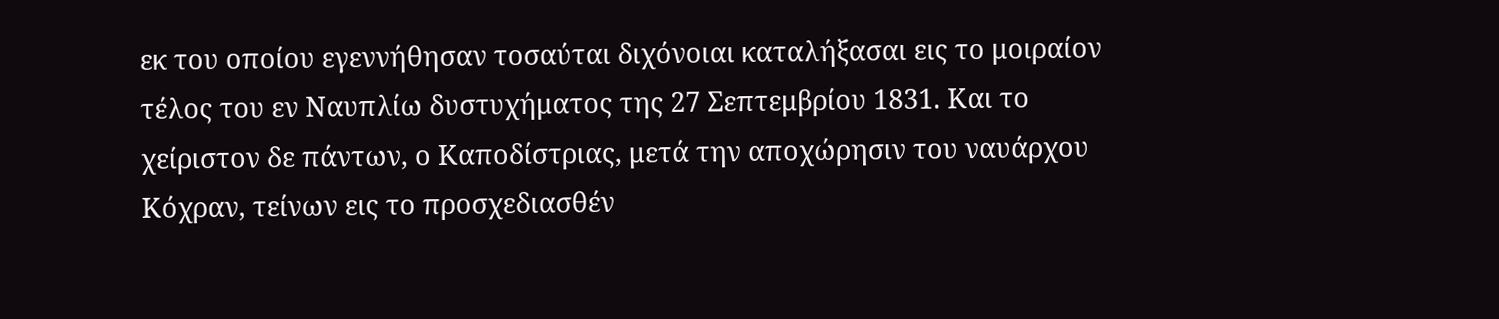εκ του οποίου εγεννήθησαν τοσαύται διχόνοιαι καταλήξασαι εις το μοιραίον τέλος του εν Ναυπλίω δυστυχήματος της 27 Σεπτεμβρίου 1831. Και το χείριστον δε πάντων, ο Καποδίστριας, μετά την αποχώρησιν του ναυάρχου Κόχραν, τείνων εις το προσχεδιασθέν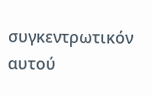συγκεντρωτικόν αυτού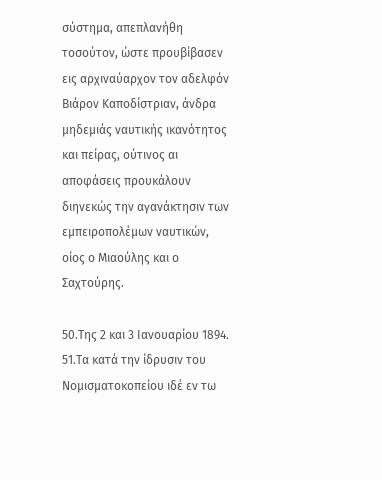σύστημα, απεπλανήθη τοσούτον, ώστε προυβίβασεν εις αρχιναύαρχον τον αδελφόν Βιάρον Καποδίστριαν, άνδρα μηδεμιάς ναυτικής ικανότητος και πείρας, ούτινος αι αποφάσεις προυκάλουν διηνεκώς την αγανάκτησιν των εμπειροπολέμων ναυτικών, οίος ο Μιαούλης και ο Σαχτούρης.

50.Της 2 και 3 Ιανουαρίου 1894.
51.Τα κατά την ίδρυσιν του Νομισματοκοπείου ιδέ εν τω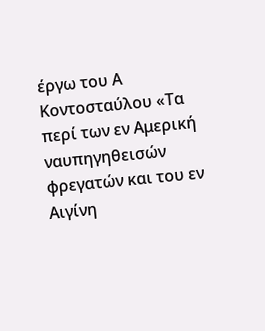έργω του Α Κοντοσταύλου «Τα περί των εν Αμερική ναυπηγηθεισών φρεγατών και του εν Αιγίνη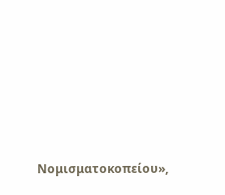Νομισματοκοπείου»,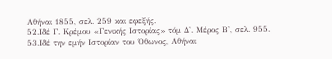Αθήναι 1855, σελ. 259 και εφεξής.
52.Ιδέ Γ. Κρέμου «Γενικής Ιστορίας» τόμ Δ'. Μέρος Β', σελ. 955.
53.Ιδέ την εμήν Ιστορίαν του Όθωνος, Αθήναι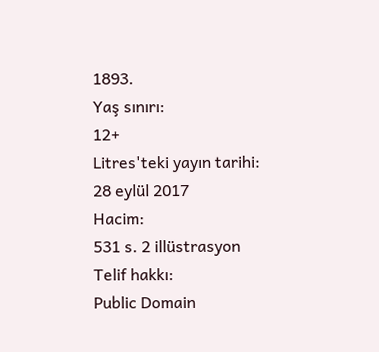1893.
Yaş sınırı:
12+
Litres'teki yayın tarihi:
28 eylül 2017
Hacim:
531 s. 2 illüstrasyon
Telif hakkı:
Public Domain